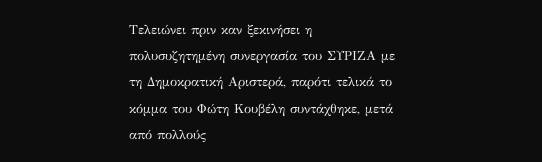Τελειώνει πριν καν ξεκινήσει η πολυσυζητημένη συνεργασία του ΣΥΡΙΖΑ με τη Δημοκρατική Αριστερά, παρότι τελικά το κόμμα του Φώτη Κουβέλη συντάχθηκε, μετά από πολλούς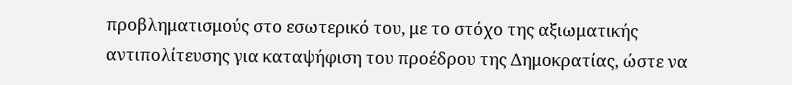προβληματισμούς στο εσωτερικό του, με το στόχο της αξιωματικής αντιπολίτευσης για καταψήφιση του προέδρου της Δημοκρατίας, ώστε να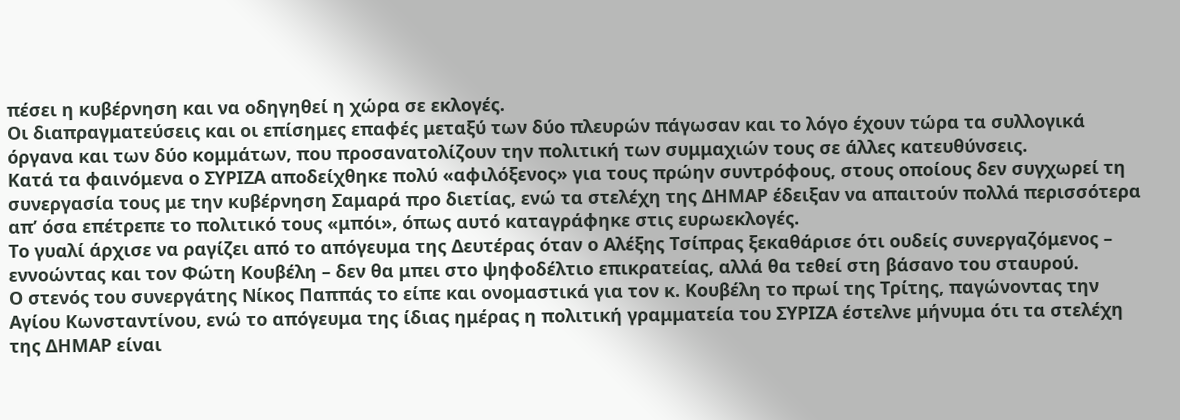πέσει η κυβέρνηση και να οδηγηθεί η χώρα σε εκλογές.
Οι διαπραγματεύσεις και οι επίσημες επαφές μεταξύ των δύο πλευρών πάγωσαν και το λόγο έχουν τώρα τα συλλογικά όργανα και των δύο κομμάτων, που προσανατολίζουν την πολιτική των συμμαχιών τους σε άλλες κατευθύνσεις.
Κατά τα φαινόμενα ο ΣΥΡΙΖΑ αποδείχθηκε πολύ «αφιλόξενος» για τους πρώην συντρόφους, στους οποίους δεν συγχωρεί τη συνεργασία τους με την κυβέρνηση Σαμαρά προ διετίας, ενώ τα στελέχη της ΔΗΜΑΡ έδειξαν να απαιτούν πολλά περισσότερα απ’ όσα επέτρεπε το πολιτικό τους «μπόι», όπως αυτό καταγράφηκε στις ευρωεκλογές.
Το γυαλί άρχισε να ραγίζει από το απόγευμα της Δευτέρας όταν ο Αλέξης Τσίπρας ξεκαθάρισε ότι ουδείς συνεργαζόμενος – εννοώντας και τον Φώτη Κουβέλη – δεν θα μπει στο ψηφοδέλτιο επικρατείας, αλλά θα τεθεί στη βάσανο του σταυρού.
Ο στενός του συνεργάτης Νίκος Παππάς το είπε και ονομαστικά για τον κ. Κουβέλη το πρωί της Τρίτης, παγώνοντας την Αγίου Κωνσταντίνου, ενώ το απόγευμα της ίδιας ημέρας η πολιτική γραμματεία του ΣΥΡΙΖΑ έστελνε μήνυμα ότι τα στελέχη της ΔΗΜΑΡ είναι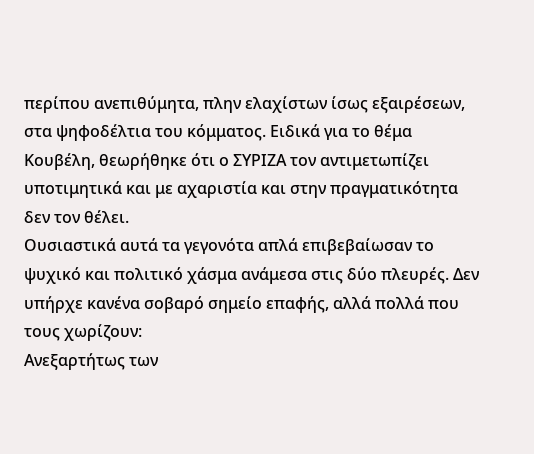περίπου ανεπιθύμητα, πλην ελαχίστων ίσως εξαιρέσεων, στα ψηφοδέλτια του κόμματος. Ειδικά για το θέμα Κουβέλη, θεωρήθηκε ότι ο ΣΥΡΙΖΑ τον αντιμετωπίζει υποτιμητικά και με αχαριστία και στην πραγματικότητα δεν τον θέλει.
Ουσιαστικά αυτά τα γεγονότα απλά επιβεβαίωσαν το ψυχικό και πολιτικό χάσμα ανάμεσα στις δύο πλευρές. Δεν υπήρχε κανένα σοβαρό σημείο επαφής, αλλά πολλά που τους χωρίζουν:
Ανεξαρτήτως των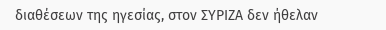διαθέσεων της ηγεσίας, στον ΣΥΡΙΖΑ δεν ήθελαν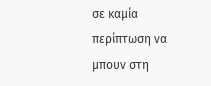σε καμία περίπτωση να μπουν στη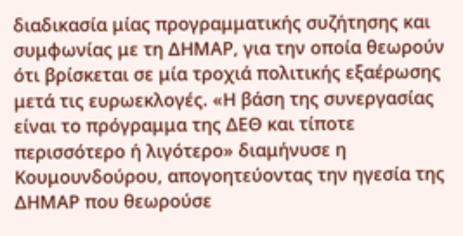διαδικασία μίας προγραμματικής συζήτησης και συμφωνίας με τη ΔΗΜΑΡ, για την οποία θεωρούν ότι βρίσκεται σε μία τροχιά πολιτικής εξαέρωσης μετά τις ευρωεκλογές. «Η βάση της συνεργασίας είναι το πρόγραμμα της ΔΕΘ και τίποτε περισσότερο ή λιγότερο» διαμήνυσε η Κουμουνδούρου, απογοητεύοντας την ηγεσία της ΔΗΜΑΡ που θεωρούσε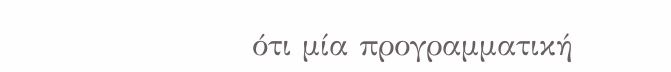ότι μία προγραμματική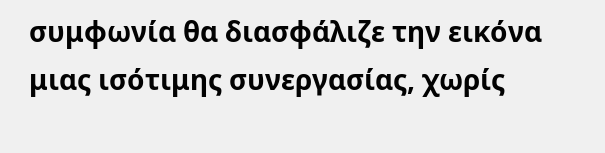συμφωνία θα διασφάλιζε την εικόνα μιας ισότιμης συνεργασίας, χωρίς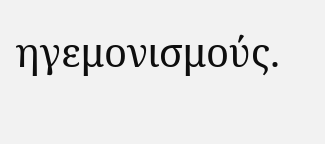ηγεμονισμούς.